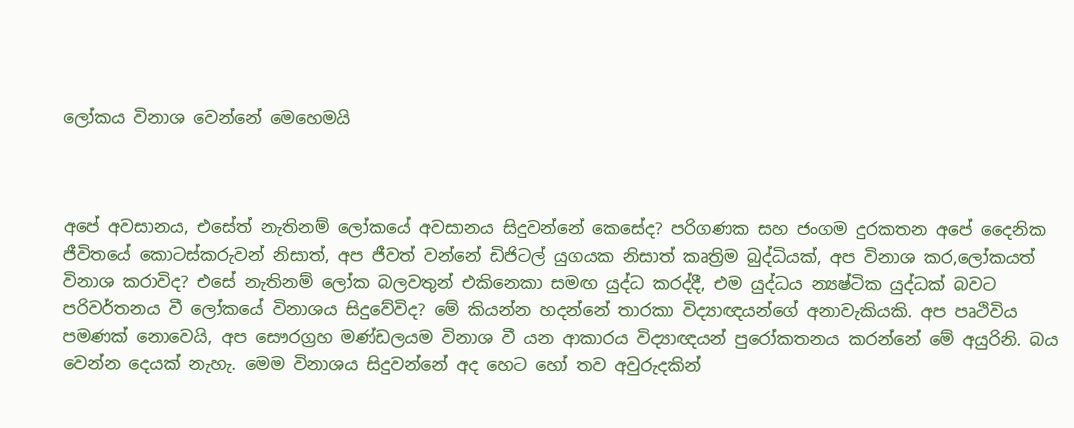ලෝකය විනාශ වෙන්නේ මෙහෙමයි



අපේ අවසානය, එසේත් නැතිනම් ලෝකයේ අවසානය සිදුවන්නේ කෙසේද? පරිගණක සහ ජංගම දුරකතන අපේ දෛනික ජීවිතයේ කොටස්කරුවන් නිසාත්, අප ජීවත් වන්නේ ඩිජිටල් යුගයක නිසාත් කෘත්‍රිම බුද්ධියක්, අප විනාශ කර,ලෝකයත් විනාශ කරාවිද? එසේ නැතිනම් ලෝක බලවතුන් එකිනෙකා සමඟ යුද්ධ කරද්දී, එම යුද්ධය න්‍යෂ්ටික යුද්ධක් බවට පරිවර්තනය වී ලෝකයේ විනාශය සිදුවේවිද? මේ කියන්න හදන්නේ තාරකා විද්‍යාඥයන්ගේ අනාවැකියකි. අප පෘථිවිය පමණක් නොවෙයි, අප සෞරග්‍රහ මණ්ඩලයම විනාශ වී යන ආකාරය විද්‍යාඥයන් පුරෝකතනය කරන්නේ මේ අයුරිනි. බය වෙන්න දෙයක් නැහැ. මෙම විනාශය සිදුවන්නේ අද හෙට හෝ තව අවුරුදකින්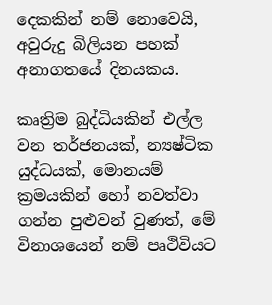දෙකකින් නම් නොවෙයි, අවුරුදු බිලියන පහක් අනාගතයේ දිනයකය.

කෘත්‍රිම බුද්ධියකින් එල්ල වන තර්ජනයක්, න්‍යෂ්ටික යුද්ධයක්, මොනයම් ක්‍රමයකින් හෝ නවත්වා ගන්න පුළුවන් වුණත්, මේ විනාශයෙන් නම් පෘථිවියට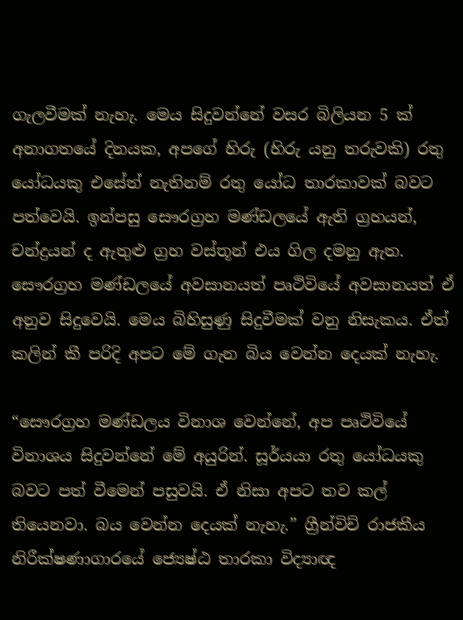ගැලවීමක් නැහැ. මෙය සිදුවන්නේ වසර බිලියන 5 ක් අනාගතයේ දිනයක, අපගේ හිරු (හිරු යනු තරුවකි) රතු යෝධයකු එසේත් නැතිනම් රතු යෝධ තාරකාවක් බවට පත්වෙයි. ඉන්පසු සෞරග්‍රහ මණ්ඩලයේ ඇති ග්‍රහයන්, චන්ද්‍රයන් ද ඇතුළු ග්‍රහ වස්තූන් එය ගිල දමනු ඇත. සෞරග්‍රහ මණ්ඩලයේ අවසානයත් පෘථිවියේ අවසානයත් ඒ අනුව සිදුවෙයි. මෙය බිහිසුණු සිදුවීමක් වනු නිසැකය. ඒත් කලින් කී පරිදි අපට මේ ගැන බිය වෙන්න දෙයක් නැහැ.

“සෞරග්‍රහ මණ්ඩලය විනාශ වෙන්නේ, අප පෘථිවියේ විනාශය සිදුවන්නේ මේ අයුරින්. සූර්යයා රතු යෝධයකු බවට පත් වීමෙන් පසුවයි. ඒ නිසා අපට තව කල් තියෙනවා. බය වෙන්න දෙයක් නැහැ.” ග්‍රීන්විච් රාජකීය නිරීක්ෂණාගාරයේ ජ්‍යෙෂ්ඨ තාරකා විද්‍යාඥ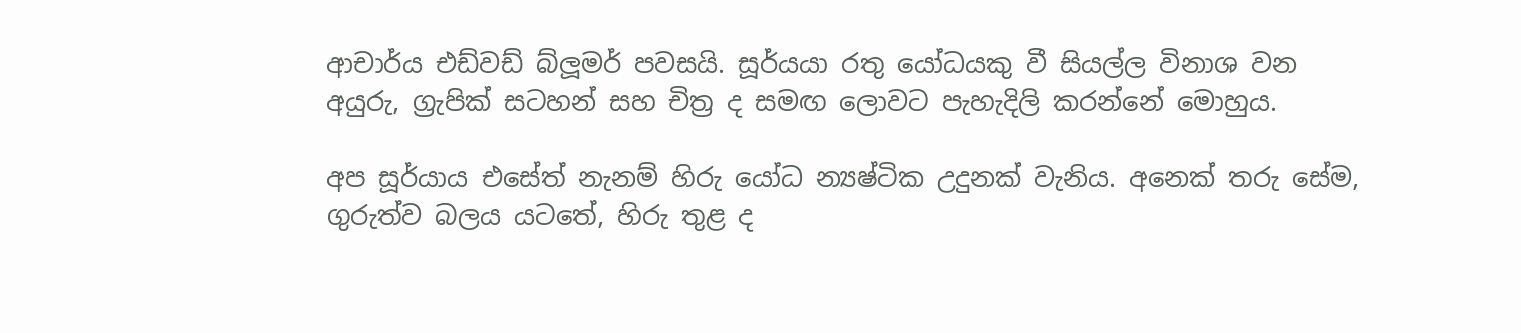ආචාර්ය එඩ්වඩ් බ්ලූමර් පවසයි. සූර්යයා රතු යෝධයකු වී සියල්ල විනාශ වන අයුරු, ග්‍රැපික් සටහන් සහ චිත්‍ර ද සමඟ ලොවට පැහැදිලි කරන්නේ මොහුය.

අප සූර්යාය එසේත් නැනම් හිරු යෝධ න්‍යෂ්ටික උදුනක් වැනිය. අනෙක් තරු සේම, ගුරුත්ව බලය යටතේ‍, හිරු තුළ ද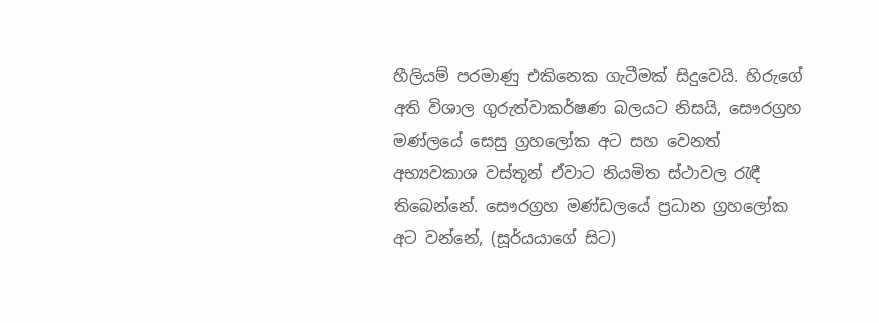හීලියම් පරමාණු එකිනෙක ගැටීමක් සිදුවෙයි. හිරුගේ අති විශාල ගුරුත්වාකර්ෂණ බලයට නිසයි, සෞරග්‍රහ මණ්ලයේ සෙසු ග්‍රහලෝක අට සහ වෙනත් අභ්‍යවකාශ වස්තූන් ඒවාට නියමිත ස්ථාවල රැඳී තිබෙන්නේ. සෞරග්‍රහ මණ්ඩලයේ ප්‍රධාන ග්‍රහලෝක අට වන්නේ, (සූර්යයාගේ සිට)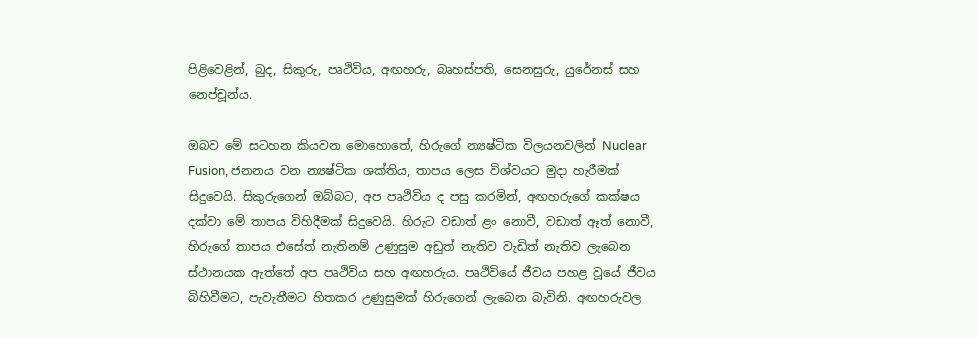පිළිවෙළින්, බුද, සිකුරු, පෘථිවිය, අඟහරු, බෘහස්පති, සෙනසුරු, යුරේනස් සහ නෙප්චූන්ය.

ඔබව මේ සටහන කියවන මොහොතේ, හිරුගේ න්‍යෂ්ටික විලයනවලින් Nuclear Fusion, ජනනය වන න්‍යෂ්ටික ශක්තිය, තාපය ලෙස විශ්වයට මුදා හැරීමක් සිදුවෙයි. සිකුරුගෙන් ඔබ්බට, අප පෘථිවිය ද පසු කරමින්, අඟහරුගේ කක්ෂය දක්වා මේ තාපය විහිදීමක් සිදුවෙයි. හිරුට වඩාත් ළං නොවී, වඩාත් ඈත් නොවී, හිරුගේ තාපය එසේත් නැතිනම් උණුසුම අඩුත් නැතිව වැඩිත් නැතිව ලැබෙන ස්ථානයක ඇත්තේ අප පෘථිවිය සහ අඟහරුය. පෘථිවියේ ජීවය පහළ වූයේ ජීවය බිහිවීමට, පැවැතීමට හිතකර උණුසුමක් හිරුගෙන් ලැබෙන බැවිනි. අඟහරුවල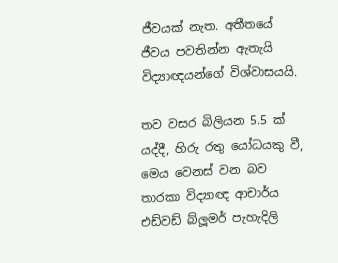ජීවයක් නැත. අතීතයේ ජීවය පවතින්න ඇතැයි විද්‍යාඥයන්ගේ විශ්වාසයයි.

තව වසර බිලියන 5.5 ක් යද්දී, හිරු රතු යෝධයකු වී, මෙය වෙනස් වන බව තාරකා විද්‍යාඥ ආචාර්ය එඩ්වඩ් බ්ලූමර් පැහැදිලි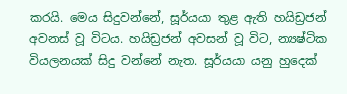කරයි. මෙය සිදුවන්නේ, සූර්යයා තුළ ඇති හයිඩ්‍රජන් අවනස් වූ විටය. හයිඩ්‍රජන් අවසන් වූ විට, න්‍යෂ්ටික වියලනයක් සිදු වන්නේ නැත. සූර්යයා යනු හුදෙක්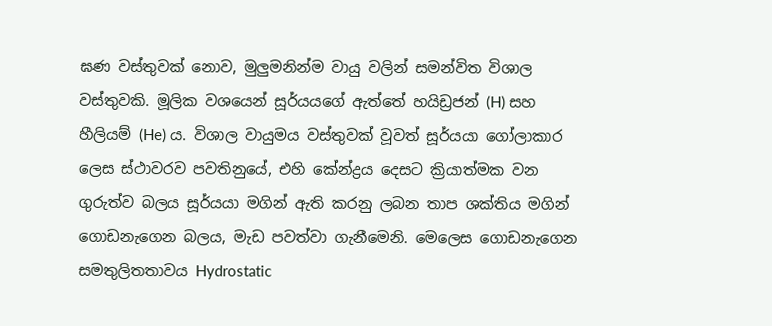ඝණ වස්තුවක් නොව, මුලුමනින්ම වායු වලින් සමන්විත විශාල වස්තුවකි. මූලික වශයෙන් සූර්යයගේ ඇත්තේ හයිඩ්‍රජන් (H) සහ හීලියම් (He) ය. විශාල වායුමය වස්තුවක් වූවත් සූර්යයා ගෝලාකාර ලෙස ස්ථාවරව පවතිනුයේ, එහි කේන්ද්‍රය දෙසට ක්‍රියාත්මක වන ගුරුත්ව බලය සූර්යයා මගින් ඇති කරනු ලබන තාප ශක්තිය මගින් ගොඩනැගෙන බලය, මැඩ පවත්වා ගැනීමෙනි. මෙලෙස ගොඩනැගෙන සමතුලිතතාවය Hydrostatic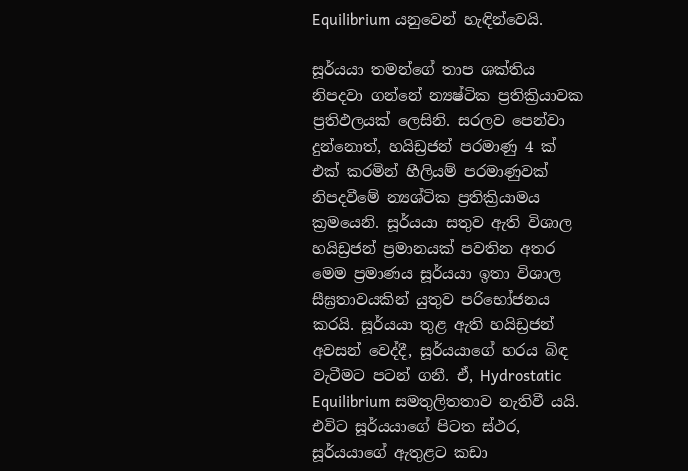Equilibrium යනුවෙන් හැඳින්වෙයි.

සූර්යයා තමන්ගේ තාප ශක්තිය නිපදවා ගන්නේ න්‍යෂ්ටික ප්‍රතික්‍රියාවක ප්‍රතිඵලයක් ලෙසිනි. සරලව පෙන්වා දුන්නොත්, හයිඩ්‍රජන් පරමාණු 4 ක් එක් කරමින් හීලියම් පරමාණුවක් නිපදවීමේ න්‍යශ්ටික ප්‍රතික්‍රියාමය ක්‍රමයෙනි. සූර්යයා සතුව ඇති විශාල හයිඩ්‍රජන් ප්‍රමානයක් පවතින අතර මෙම ප්‍රමාණය සූර්යයා ඉතා විශාල සීඝ්‍රතාවයකින් යුතුව පරිභෝජනය කරයි. සූර්යයා තුළ ඇති හයිඩ්‍රජන් අවසන් වෙද්දී, සූර්යයාගේ හරය බිඳ වැටීමට පටන් ගනී. ඒ, Hydrostatic Equilibrium සමතුලිතතාව නැතිවී යයි. එවිට සූර්යයාගේ පිටත ස්ථර, සූර්යයාගේ ඇතුළට කඩා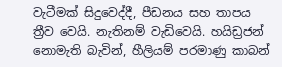වැටීමක් සිදුවෙද්දී, පීඩනය සහ තාපය ත්‍රීව වෙයි. නැතිනම් වැඩිවෙයි. හයිඩ්‍රජන් නොමැති බැවින්, හීලියම් පරමාණු කාබන්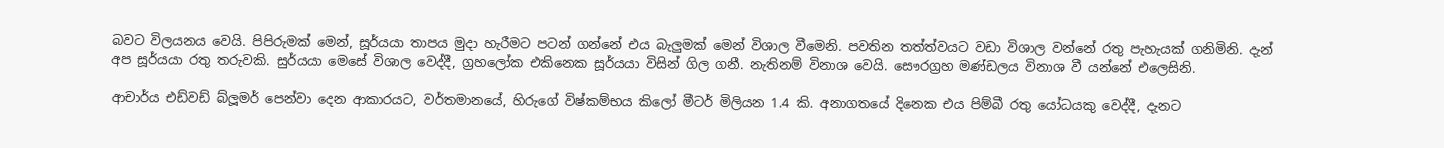බවට විලයනය වෙයි. පිපිරුමක් මෙන්, සූර්යයා තාපය මුදා හැරීමට පටන් ගන්නේ එය බැලුමක් මෙන් විශාල වීමෙනි. පවතින තත්ත්වයට වඩා විශාල වන්නේ රතු පැහැයක් ගනිමිනි. දැන් අප සූර්යයා රතු තරුවකි. සුර්යයා මෙසේ විශාල වෙද්දී, ග්‍රහලෝක එකිනෙක සූර්යයා විසින් ගිල ගනී. නැතිනම් විනාශ වෙයි. සෞරග්‍රහ මණ්ඩලය විනාශ වී යන්නේ එලෙසිනි.

ආචාර්ය එඩ්වඩ් බ්ලූමර් පෙන්වා දෙන ආකාරයට, වර්තමානයේ, හිරුගේ විෂ්කම්භය කිලෝ මීටර් මිලියන 1.4 කි. අනාගතයේ දිනෙක එය පිම්බී රතු යෝධයකු වෙද්දී, දැනට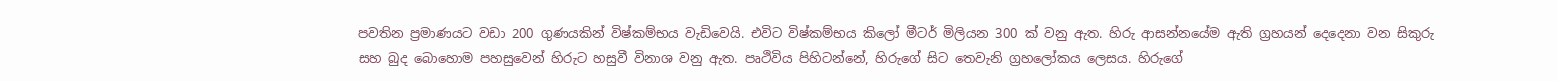පවතින ප්‍රමාණයට වඩා 200 ගුණයකින් විෂ්කම්භය වැඩිවෙයි. එවිට විෂ්කම්භය කිලෝ මීටර් මිලියන 300 ක් වනු ඇත. හිරු ආසන්නයේම ඇති ග්‍රහයන් දෙදෙනා වන සිකුරු සහ බුද බොහොම පහසුවෙන් හිරුට හසුවී විනාශ වනු ඇත. පෘථිවිය පිහිටන්නේ, හිරුගේ සිට තෙවැනි ග්‍රහලෝකය ලෙසය. හිරුගේ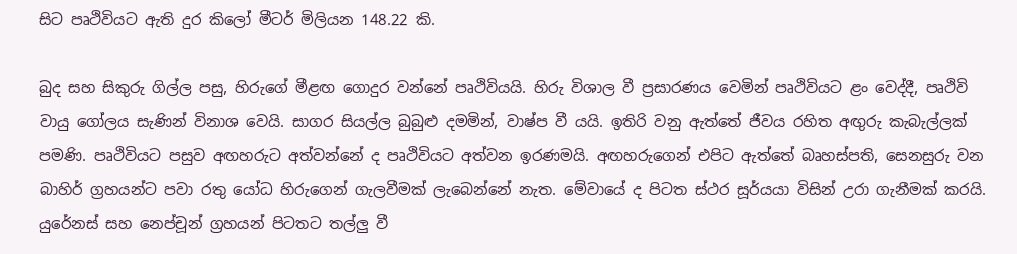සිට පෘථිවියට ඇති දුර කිලෝ මීටර් මිලියන 148.22 කි.

බුද සහ සිකුරු ගිල්ල පසු, හිරුගේ මීළඟ ගොදුර වන්නේ පෘථිවියයි. හිරු විශාල වී ප්‍රසාරණය වෙමින් පෘථිවියට ළං වෙද්දී, පෘථිවි වායු ගෝලය සැණින් විනාශ වෙයි. සාගර සියල්ල බුබුළු දමමින්, වාෂ්ප වී යයි. ඉතිරි වනු ඇත්තේ ජීවය රහිත අඟුරු කැබැල්ලක් පමණි. පෘථිවියට පසුව අඟහරුට අත්වන්නේ ද පෘථිවියට අත්වන ඉරණමයි. අඟහරුගෙන් එපිට ඇත්තේ බෘහස්පති, සෙනසුරු වන බාහිර් ග්‍රහයන්ට පවා රතු යෝධ හිරුගෙන් ගැලවීමක් ලැබෙන්නේ නැත. මේවායේ ද පිටත ස්ථර සූර්යයා විසින් උරා ගැනීමක් කරයි. යුරේනස් සහ නෙප්චූන් ග්‍රහයන් පිටතට තල්ලු වී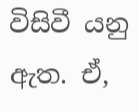විසිවී යනු ඇත. ඒ,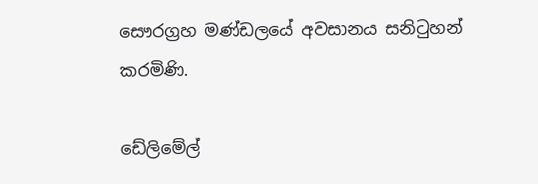සෞරග්‍රහ මණ්ඩලයේ අවසානය සනිටුහන් කරමිණි.

ඩේලිමේල්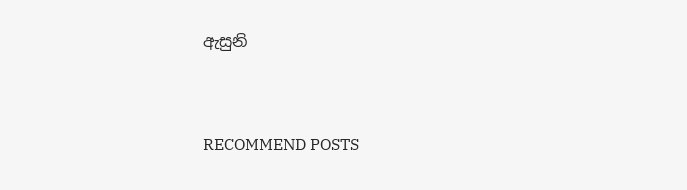ඇසුනි


RECOMMEND POSTS